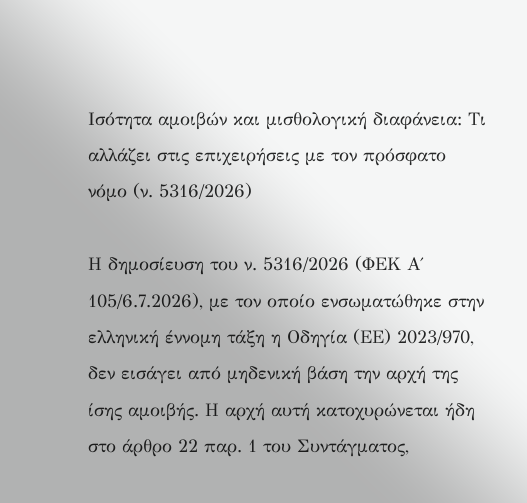Ισότητα αμοιβών και μισθολογική διαφάνεια: Τι αλλάζει στις επιχειρήσεις με τον πρόσφατο νόμο (ν. 5316/2026)

Η δημοσίευση του ν. 5316/2026 (ΦΕΚ Α΄ 105/6.7.2026), με τον οποίο ενσωματώθηκε στην ελληνική έννομη τάξη η Οδηγία (ΕΕ) 2023/970, δεν εισάγει από μηδενική βάση την αρχή της ίσης αμοιβής. Η αρχή αυτή κατοχυρώνεται ήδη στο άρθρο 22 παρ. 1 του Συντάγματος,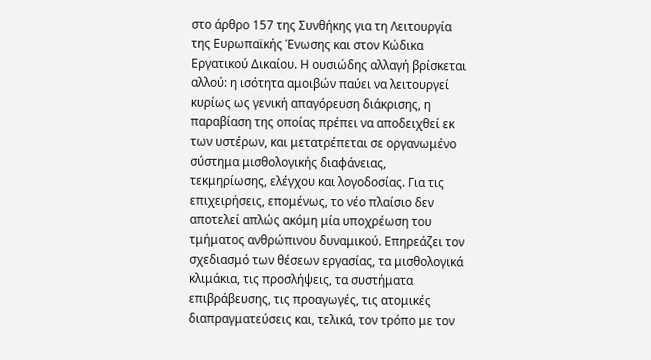στο άρθρο 157 της Συνθήκης για τη Λειτουργία της Ευρωπαϊκής Ένωσης και στον Κώδικα Εργατικού Δικαίου. Η ουσιώδης αλλαγή βρίσκεται αλλού: η ισότητα αμοιβών παύει να λειτουργεί κυρίως ως γενική απαγόρευση διάκρισης, η παραβίαση της οποίας πρέπει να αποδειχθεί εκ των υστέρων, και μετατρέπεται σε οργανωμένο σύστημα μισθολογικής διαφάνειας, τεκμηρίωσης, ελέγχου και λογοδοσίας. Για τις επιχειρήσεις, επομένως, το νέο πλαίσιο δεν αποτελεί απλώς ακόμη μία υποχρέωση του τμήματος ανθρώπινου δυναμικού. Επηρεάζει τον σχεδιασμό των θέσεων εργασίας, τα μισθολογικά κλιμάκια, τις προσλήψεις, τα συστήματα επιβράβευσης, τις προαγωγές, τις ατομικές διαπραγματεύσεις και, τελικά, τον τρόπο με τον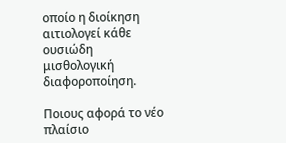οποίο η διοίκηση αιτιολογεί κάθε ουσιώδη μισθολογική διαφοροποίηση.

Ποιους αφορά το νέο πλαίσιο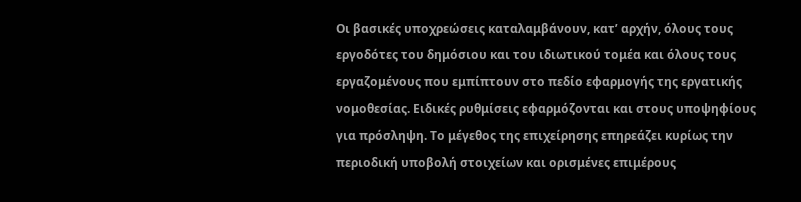Οι βασικές υποχρεώσεις καταλαμβάνουν, κατ’ αρχήν, όλους τους εργοδότες του δημόσιου και του ιδιωτικού τομέα και όλους τους εργαζομένους που εμπίπτουν στο πεδίο εφαρμογής της εργατικής νομοθεσίας. Ειδικές ρυθμίσεις εφαρμόζονται και στους υποψηφίους για πρόσληψη. Το μέγεθος της επιχείρησης επηρεάζει κυρίως την περιοδική υποβολή στοιχείων και ορισμένες επιμέρους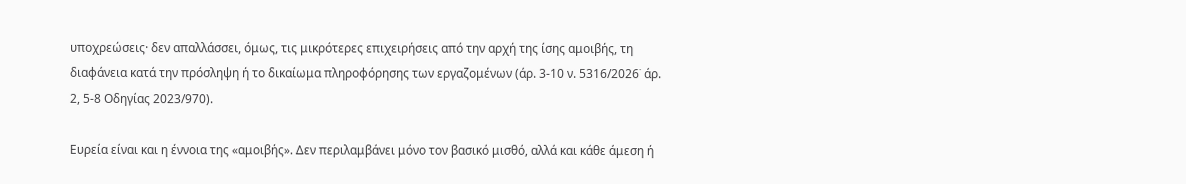υποχρεώσεις· δεν απαλλάσσει, όμως, τις μικρότερες επιχειρήσεις από την αρχή της ίσης αμοιβής, τη διαφάνεια κατά την πρόσληψη ή το δικαίωμα πληροφόρησης των εργαζομένων (άρ. 3-10 ν. 5316/2026˙ άρ. 2, 5-8 Οδηγίας 2023/970).

Ευρεία είναι και η έννοια της «αμοιβής». Δεν περιλαμβάνει μόνο τον βασικό μισθό, αλλά και κάθε άμεση ή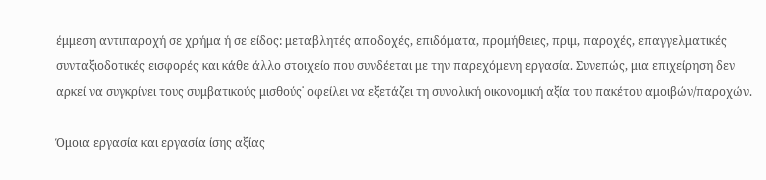έμμεση αντιπαροχή σε χρήμα ή σε είδος: μεταβλητές αποδοχές, επιδόματα, προμήθειες, πριμ, παροχές, επαγγελματικές συνταξιοδοτικές εισφορές και κάθε άλλο στοιχείο που συνδέεται με την παρεχόμενη εργασία. Συνεπώς, μια επιχείρηση δεν αρκεί να συγκρίνει τους συμβατικούς μισθούς˙ οφείλει να εξετάζει τη συνολική οικονομική αξία του πακέτου αμοιβών/παροχών.

Όμοια εργασία και εργασία ίσης αξίας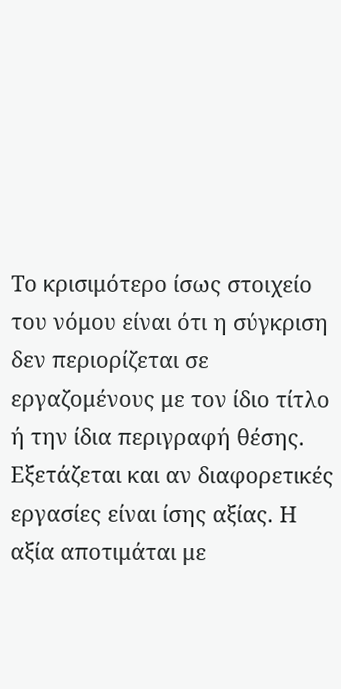Το κρισιμότερο ίσως στοιχείο του νόμου είναι ότι η σύγκριση δεν περιορίζεται σε εργαζομένους με τον ίδιο τίτλο ή την ίδια περιγραφή θέσης. Εξετάζεται και αν διαφορετικές εργασίες είναι ίσης αξίας. Η αξία αποτιμάται με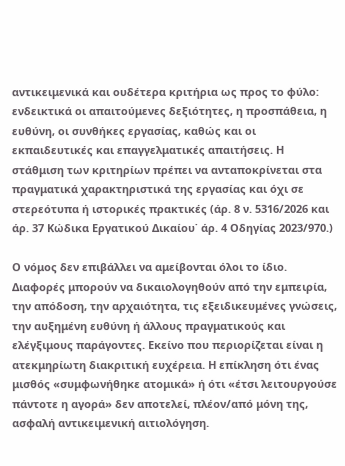αντικειμενικά και ουδέτερα κριτήρια ως προς το φύλο: ενδεικτικά οι απαιτούμενες δεξιότητες, η προσπάθεια, η ευθύνη, οι συνθήκες εργασίας, καθώς και οι εκπαιδευτικές και επαγγελματικές απαιτήσεις. Η στάθμιση των κριτηρίων πρέπει να ανταποκρίνεται στα πραγματικά χαρακτηριστικά της εργασίας και όχι σε στερεότυπα ή ιστορικές πρακτικές (άρ. 8 ν. 5316/2026 και άρ. 37 Κώδικα Εργατικού Δικαίου˙ άρ. 4 Οδηγίας 2023/970.)

Ο νόμος δεν επιβάλλει να αμείβονται όλοι το ίδιο. Διαφορές μπορούν να δικαιολογηθούν από την εμπειρία, την απόδοση, την αρχαιότητα, τις εξειδικευμένες γνώσεις, την αυξημένη ευθύνη ή άλλους πραγματικούς και ελέγξιμους παράγοντες. Εκείνο που περιορίζεται είναι η ατεκμηρίωτη διακριτική ευχέρεια. Η επίκληση ότι ένας μισθός «συμφωνήθηκε ατομικά» ή ότι «έτσι λειτουργούσε πάντοτε η αγορά» δεν αποτελεί, πλέον/από μόνη της, ασφαλή αντικειμενική αιτιολόγηση.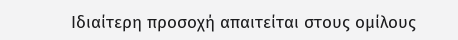Ιδιαίτερη προσοχή απαιτείται στους ομίλους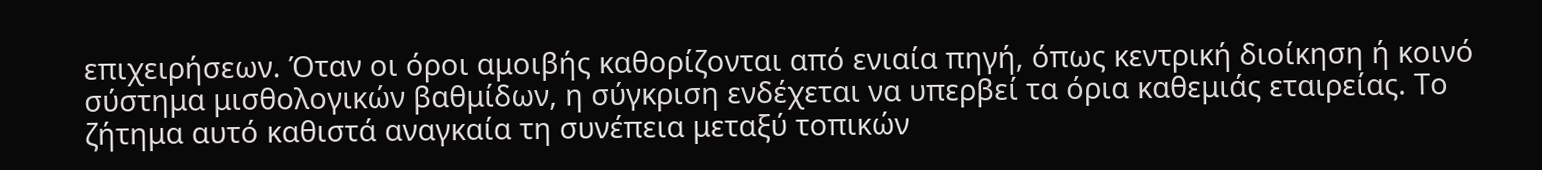επιχειρήσεων. Όταν οι όροι αμοιβής καθορίζονται από ενιαία πηγή, όπως κεντρική διοίκηση ή κοινό σύστημα μισθολογικών βαθμίδων, η σύγκριση ενδέχεται να υπερβεί τα όρια καθεμιάς εταιρείας. Το ζήτημα αυτό καθιστά αναγκαία τη συνέπεια μεταξύ τοπικών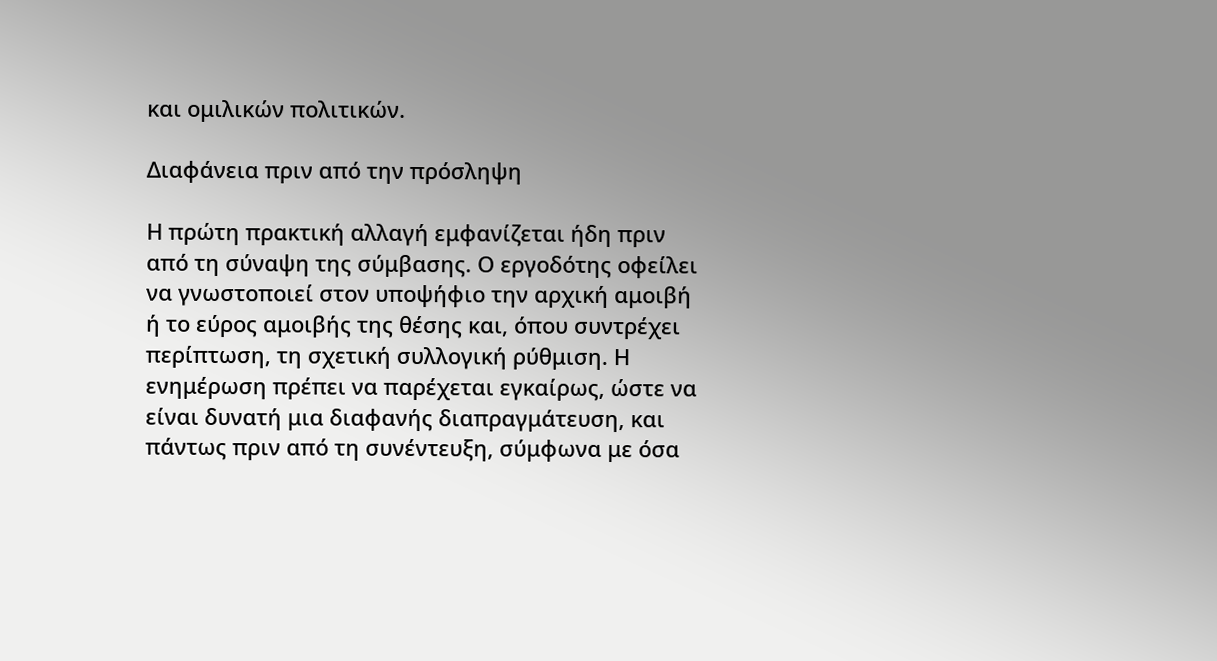και ομιλικών πολιτικών.

Διαφάνεια πριν από την πρόσληψη

Η πρώτη πρακτική αλλαγή εμφανίζεται ήδη πριν από τη σύναψη της σύμβασης. Ο εργοδότης οφείλει να γνωστοποιεί στον υποψήφιο την αρχική αμοιβή ή το εύρος αμοιβής της θέσης και, όπου συντρέχει περίπτωση, τη σχετική συλλογική ρύθμιση. Η ενημέρωση πρέπει να παρέχεται εγκαίρως, ώστε να είναι δυνατή μια διαφανής διαπραγμάτευση, και πάντως πριν από τη συνέντευξη, σύμφωνα με όσα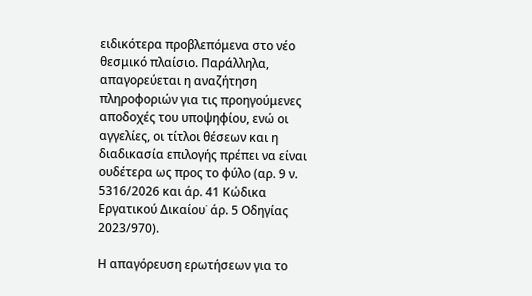ειδικότερα προβλεπόμενα στο νέο θεσμικό πλαίσιο. Παράλληλα, απαγορεύεται η αναζήτηση πληροφοριών για τις προηγούμενες αποδοχές του υποψηφίου, ενώ οι αγγελίες, οι τίτλοι θέσεων και η διαδικασία επιλογής πρέπει να είναι ουδέτερα ως προς το φύλο (αρ. 9 ν. 5316/2026 και άρ. 41 Κώδικα Εργατικού Δικαίου˙ άρ. 5 Οδηγίας 2023/970).

Η απαγόρευση ερωτήσεων για το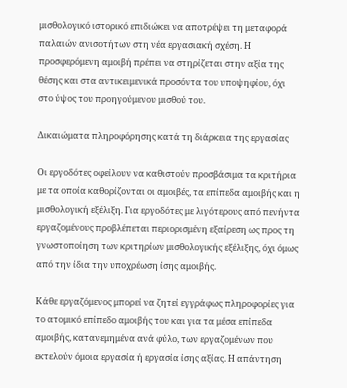μισθολογικό ιστορικό επιδιώκει να αποτρέψει τη μεταφορά παλαιών ανισοτήτων στη νέα εργασιακή σχέση. Η προσφερόμενη αμοιβή πρέπει να στηρίζεται στην αξία της θέσης και στα αντικειμενικά προσόντα του υποψηφίου, όχι στο ύψος του προηγούμενου μισθού του.

Δικαιώματα πληροφόρησης κατά τη διάρκεια της εργασίας

Οι εργοδότες οφείλουν να καθιστούν προσβάσιμα τα κριτήρια με τα οποία καθορίζονται οι αμοιβές, τα επίπεδα αμοιβής και η μισθολογική εξέλιξη. Για εργοδότες με λιγότερους από πενήντα εργαζομένους προβλέπεται περιορισμένη εξαίρεση ως προς τη γνωστοποίηση των κριτηρίων μισθολογικής εξέλιξης, όχι όμως από την ίδια την υποχρέωση ίσης αμοιβής.

Κάθε εργαζόμενος μπορεί να ζητεί εγγράφως πληροφορίες για το ατομικό επίπεδο αμοιβής του και για τα μέσα επίπεδα αμοιβής, κατανεμημένα ανά φύλο, των εργαζομένων που εκτελούν όμοια εργασία ή εργασία ίσης αξίας. Η απάντηση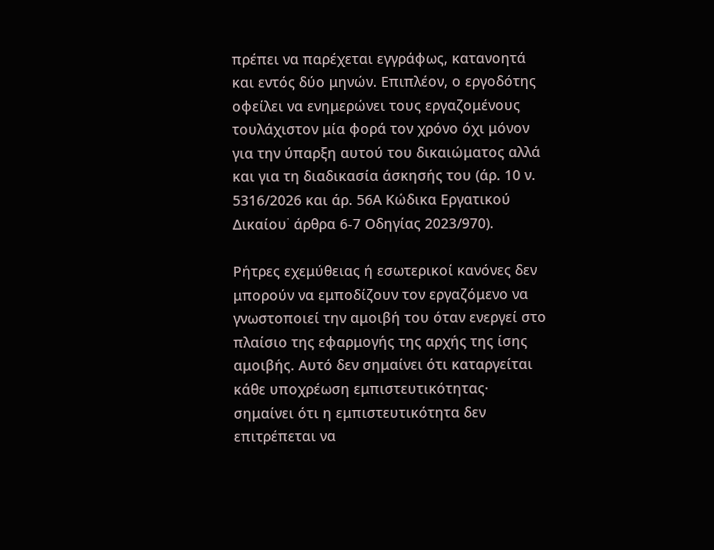πρέπει να παρέχεται εγγράφως, κατανοητά και εντός δύο μηνών. Επιπλέον, ο εργοδότης οφείλει να ενημερώνει τους εργαζομένους τουλάχιστον μία φορά τον χρόνο όχι μόνον για την ύπαρξη αυτού του δικαιώματος αλλά και για τη διαδικασία άσκησής του (άρ. 10 ν. 5316/2026 και άρ. 56Α Κώδικα Εργατικού Δικαίου˙ άρθρα 6-7 Οδηγίας 2023/970).

Ρήτρες εχεμύθειας ή εσωτερικοί κανόνες δεν μπορούν να εμποδίζουν τον εργαζόμενο να γνωστοποιεί την αμοιβή του όταν ενεργεί στο πλαίσιο της εφαρμογής της αρχής της ίσης αμοιβής. Αυτό δεν σημαίνει ότι καταργείται κάθε υποχρέωση εμπιστευτικότητας· σημαίνει ότι η εμπιστευτικότητα δεν επιτρέπεται να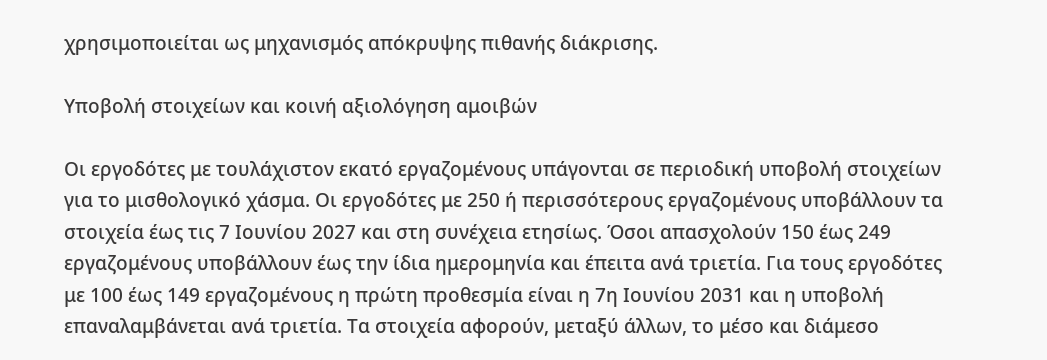χρησιμοποιείται ως μηχανισμός απόκρυψης πιθανής διάκρισης.

Υποβολή στοιχείων και κοινή αξιολόγηση αμοιβών

Οι εργοδότες με τουλάχιστον εκατό εργαζομένους υπάγονται σε περιοδική υποβολή στοιχείων για το μισθολογικό χάσμα. Οι εργοδότες με 250 ή περισσότερους εργαζομένους υποβάλλουν τα στοιχεία έως τις 7 Ιουνίου 2027 και στη συνέχεια ετησίως. Όσοι απασχολούν 150 έως 249 εργαζομένους υποβάλλουν έως την ίδια ημερομηνία και έπειτα ανά τριετία. Για τους εργοδότες με 100 έως 149 εργαζομένους η πρώτη προθεσμία είναι η 7η Ιουνίου 2031 και η υποβολή επαναλαμβάνεται ανά τριετία. Τα στοιχεία αφορούν, μεταξύ άλλων, το μέσο και διάμεσο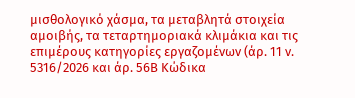μισθολογικό χάσμα, τα μεταβλητά στοιχεία αμοιβής, τα τεταρτημοριακά κλιμάκια και τις επιμέρους κατηγορίες εργαζομένων (άρ. 11 ν. 5316/2026 και άρ. 56Β Κώδικα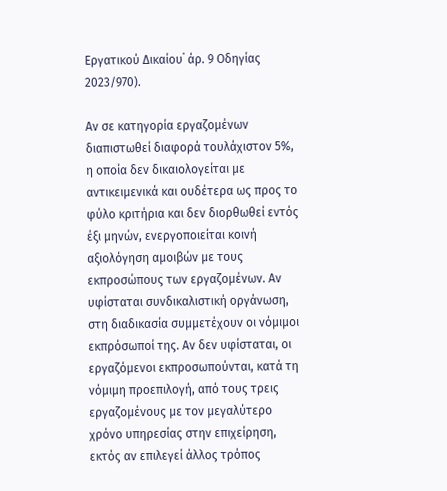Εργατικού Δικαίου˙ άρ. 9 Οδηγίας 2023/970).

Αν σε κατηγορία εργαζομένων διαπιστωθεί διαφορά τουλάχιστον 5%, η οποία δεν δικαιολογείται με αντικειμενικά και ουδέτερα ως προς το φύλο κριτήρια και δεν διορθωθεί εντός έξι μηνών, ενεργοποιείται κοινή αξιολόγηση αμοιβών με τους εκπροσώπους των εργαζομένων. Αν υφίσταται συνδικαλιστική οργάνωση, στη διαδικασία συμμετέχουν οι νόμιμοι εκπρόσωποί της. Αν δεν υφίσταται, οι εργαζόμενοι εκπροσωπούνται, κατά τη νόμιμη προεπιλογή, από τους τρεις εργαζομένους με τον μεγαλύτερο χρόνο υπηρεσίας στην επιχείρηση, εκτός αν επιλεγεί άλλος τρόπος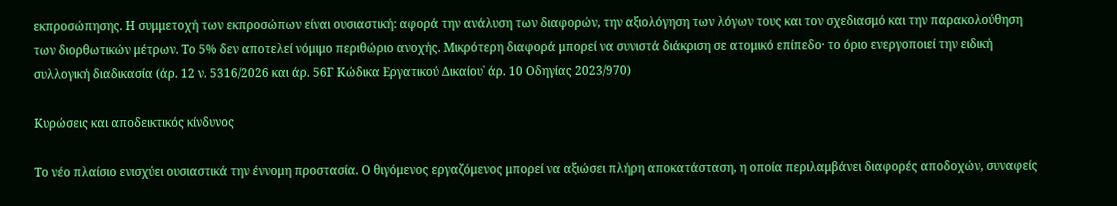εκπροσώπησης. Η συμμετοχή των εκπροσώπων είναι ουσιαστική: αφορά την ανάλυση των διαφορών, την αξιολόγηση των λόγων τους και τον σχεδιασμό και την παρακολούθηση των διορθωτικών μέτρων. Το 5% δεν αποτελεί νόμιμο περιθώριο ανοχής. Μικρότερη διαφορά μπορεί να συνιστά διάκριση σε ατομικό επίπεδο· το όριο ενεργοποιεί την ειδική συλλογική διαδικασία (άρ. 12 ν. 5316/2026 και άρ. 56Γ Κώδικα Εργατικού Δικαίου˙ άρ. 10 Οδηγίας 2023/970)

Κυρώσεις και αποδεικτικός κίνδυνος

Το νέο πλαίσιο ενισχύει ουσιαστικά την έννομη προστασία. Ο θιγόμενος εργαζόμενος μπορεί να αξιώσει πλήρη αποκατάσταση, η οποία περιλαμβάνει διαφορές αποδοχών, συναφείς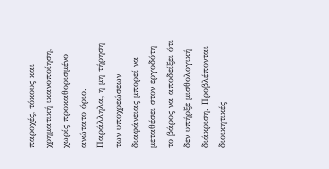παροχές, τόκους και χρηματική ικανοποίηση, χωρίς προκαθορισμένο ανώτατο όριο. Παράλληλα, η μη τήρηση των υποχρεώσεων διαφάνειας μπορεί να μεταθέσει στον εργοδότη το βάρος να αποδείξει ότι δεν υπήρξε μισθολογική διάκριση. Προβλέπονται διοικητικές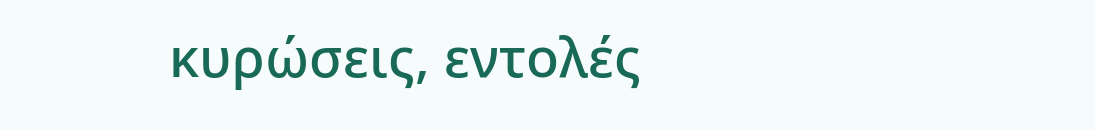κυρώσεις, εντολές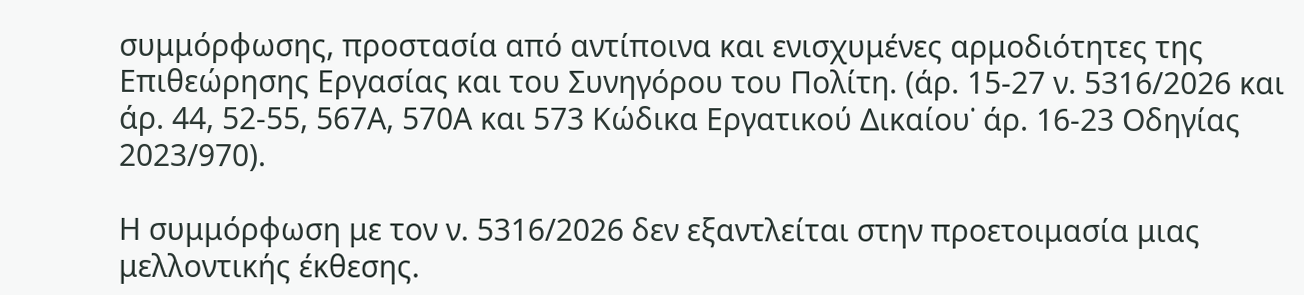συμμόρφωσης, προστασία από αντίποινα και ενισχυμένες αρμοδιότητες της Επιθεώρησης Εργασίας και του Συνηγόρου του Πολίτη. (άρ. 15-27 ν. 5316/2026 και άρ. 44, 52-55, 567Α, 570Α και 573 Κώδικα Εργατικού Δικαίου˙ άρ. 16-23 Οδηγίας 2023/970).

Η συμμόρφωση με τον ν. 5316/2026 δεν εξαντλείται στην προετοιμασία μιας μελλοντικής έκθεσης.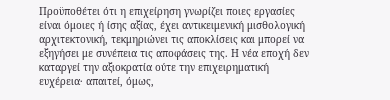Προϋποθέτει ότι η επιχείρηση γνωρίζει ποιες εργασίες είναι όμοιες ή ίσης αξίας, έχει αντικειμενική μισθολογική αρχιτεκτονική, τεκμηριώνει τις αποκλίσεις και μπορεί να εξηγήσει με συνέπεια τις αποφάσεις της. Η νέα εποχή δεν καταργεί την αξιοκρατία ούτε την επιχειρηματική ευχέρεια· απαιτεί, όμως,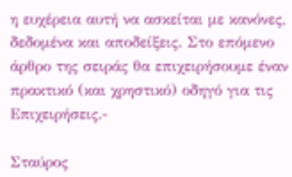η ευχέρεια αυτή να ασκείται με κανόνες, δεδομένα και αποδείξεις. Στο επόμενο άρθρο της σειράς θα επιχειρήσουμε έναν πρακτικό (και χρηστικό) οδηγό για τις Επιχειρήσεις.-

Σταύρος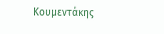Κουμεντάκης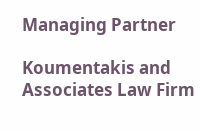Managing Partner

Koumentakis and Associates Law Firm